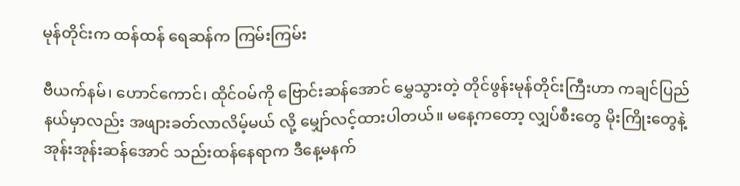မုန်တိုင်းက ထန်ထန် ရေဆန်က ကြမ်းကြမ်း

ဗီယက်နမ်၊ ဟောင်ကောင်၊ ထိုင်ဝမ်ကို ဗြောင်းဆန်အောင် မွှေသွားတဲ့ တိုင်ဖွန်းမုန်တိုင်းကြီးဟာ ကချင်ပြည်နယ်မှာလည်း အဖျားခတ်လာလိမ့်မယ် လို့ မျှော်လင့်ထားပါတယ်။ မနေ့ကတော့ လျှပ်စီးတွေ မိုးကြိုးတွေနဲ့ အုန်းအုန်းဆန်အောင် သည်းထန်နေရာက ဒီနေ့မနက်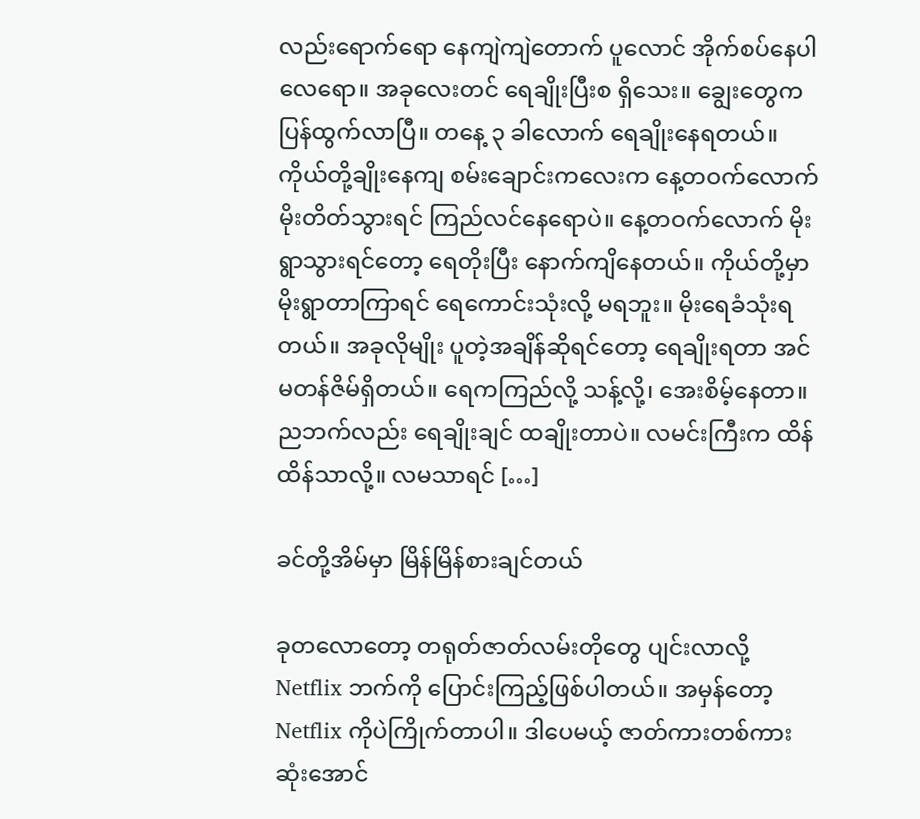လည်းရောက်ရော နေကျဲကျဲတောက် ပူလောင် အိုက်စပ်နေပါလေရော။ အခုလေးတင် ရေချိုးပြီးစ ရှိသေး။ ချွေးတွေက ပြန်ထွက်လာပြီ။ တနေ့ ၃ ခါလောက် ရေချိုးနေရတယ်။ ကိုယ်တို့ချိုးနေကျ စမ်းချောင်းကလေးက နေ့တဝက်လောက် မိုးတိတ်သွားရင် ကြည်လင်နေရောပဲ။ နေ့တဝက်လောက် မိုးရွာသွားရင်တော့ ရေတိုးပြီး နောက်ကျိနေတယ်။ ကိုယ်တို့မှာ မိုးရွာတာကြာရင် ရေကောင်းသုံးလို့ မရဘူး။ မိုးရေခံသုံးရတယ်။ အခုလိုမျိုး ပူတဲ့အချိန်ဆိုရင်တော့ ရေချိုးရတာ အင်မတန်ဇိမ်ရှိတယ်။ ရေကကြည်လို့ သန့်လို့၊ အေးစိမ့်နေတာ။ ညဘက်လည်း ရေချိုးချင် ထချိုးတာပဲ။ လမင်းကြီးက ထိန်ထိန်သာလို့။ လမသာရင် […]

ခင်တို့အိမ်မှာ မြိန်မြိန်စားချင်တယ်

ခုတလောတော့ တရုတ်ဇာတ်လမ်းတိုတွေ ပျင်းလာလို့ Netflix ဘက်ကို ပြောင်းကြည့်ဖြစ်ပါတယ်။ အမှန်တော့ Netflix ကိုပဲကြိုက်တာပါ။ ဒါပေမယ့် ဇာတ်ကားတစ်ကားဆုံးအောင်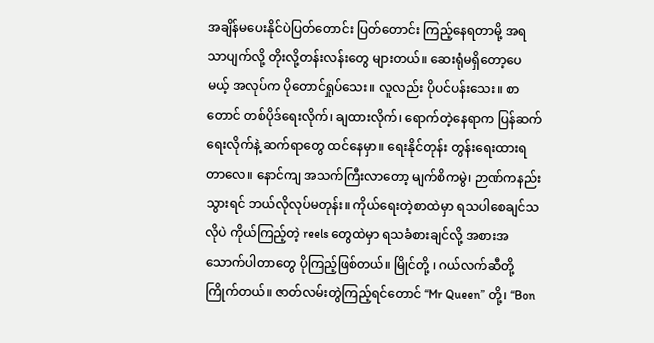အချိန်မပေးနိုင်ပဲပြတ်တောင်း ပြတ်တောင်း ကြည့်နေရတာမို့ အရသာပျက်လို့ တိုးလို့တန်းလန်းတွေ များတယ်။ ဆေးရုံမရှိတော့ပေမယ့် အလုပ်က ပိုတောင်ရှုပ်သေး။ လူလည်း ပိုပင်ပန်းသေး။ စာတောင် တစ်ပိုဒ်ရေးလိုက်၊ ချထားလိုက်၊ ရောက်တဲ့နေရာက ပြန်ဆက်ရေးလိုက်နဲ့ ဆက်ရာတွေ ထင်နေမှာ။ ရေးနိုင်တုန်း တွန်းရေးထားရတာလေ။ နောင်ကျ အသက်ကြီးလာတော့ မျက်စိကမွဲ၊ ဉာဏ်ကနည်းသွားရင် ဘယ်လိုလုပ်မတုန်း။ ကိုယ်ရေးတဲ့စာထဲမှာ ရသပါစေချင်သလိုပဲ ကိုယ်ကြည့်တဲ့ reels တွေထဲမှာ ရသခံစားချင်လို့ အစားအသောက်ပါတာတွေ ပိုကြည့်ဖြစ်တယ်။ မြိုင်တို့ ၊ ဂယ်လက်ဆီတို့ ကြိုက်တယ်။ ဇာတ်လမ်းတွဲကြည့်ရင်တောင် “Mr Queen” တို့၊ “Bon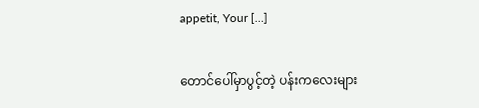appetit, Your […]

တောင်ပေါ်မှာပွင့်တဲ့ ပန်းကလေးများ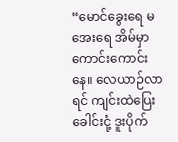“မောင်ခွေးရေ မအေးရေ အိမ်မှာကောင်းကောင်းနေ။ လေယာဉ်လာရင် ကျင်းထဲပြေး ခေါင်းငုံ့ ဒူးပိုက်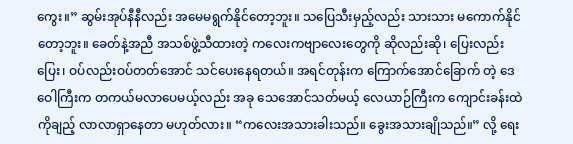ကွေး။” ဆွမ်းအုပ်နီနီလည်း အမေမရွက်နိုင်တော့ဘူး။ သပြေသီးမှည့်လည်း သားသား မကောက်နိုင်တော့ဘူး။ ခေတ်နဲ့အညီ အသစ်ဖွဲ့သီထားတဲ့ ကလေးကဗျာလေးတွေကို ဆိုလည်းဆို၊ ပြေးလည်းပြေး၊ ဝပ်လည်းဝပ်တတ်အောင် သင်ပေးနေရတယ်။ အရင်တုန်းက ကြောက်အောင်ခြောက် တဲ့ ဒေဝေါကြီးက တကယ်မလာပေမယ့်လည်း အခု သေအောင်သတ်မယ့် လေယာဉ်ကြီးက ကျောင်းခန်းထဲကိုချည့် လာလာရှာနေတာ မဟုတ်လား။ “ကလေးအသားခါးသည်။ ခွေးအသားချိုသည်။” လို့ ရေး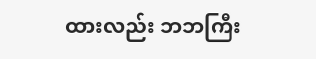ထားလည်း ဘဘကြီး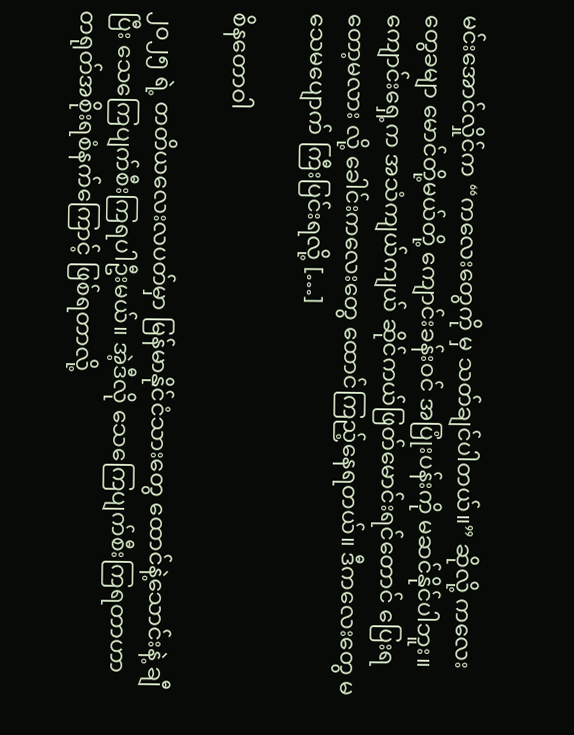မင်းအောင်လှိုင်က “ကလေးတွေကို မှ သတ်ချင်ပါတယ်။” ဆိုလို့ ကလေးတွေခမျာ မောင်တို့မယ်တို့ ကျောင်းခန်းဝင် အပြုံးပန်းကို မဆင်နိုင်ပါဘူး။ ကျောင်းရှေ့က အသံကျယ်ကျယ် ဆိုင်ကယ်ဖြတ်မောင်းရင်တောင် ပြေးရတော့မလား လို့ ခေါင်းကလေးတွေ ထောင်ကြည့်နေရတယ်။ ဒီကလေးတွေ မသေမပျောက် ကြီးပြင်းရလို့ […]

စိနတောဝါ

၂၀၂၅ ရဲ့ တတိယလေးလပတ်မှာ မြန်မာနိုင်ငံသားတွေ ထောင်နဲ့သောင်းနဲ့ ချီပြီး သေကြေပျက်စီးကြရပါဦးမယ်။ အဲ့ဒီလို သေကြေပျက်စီးကြရတာဟာ တရုတ်အစိုးရစံနက်ကြောင့် ဖြစ်ရတာလို့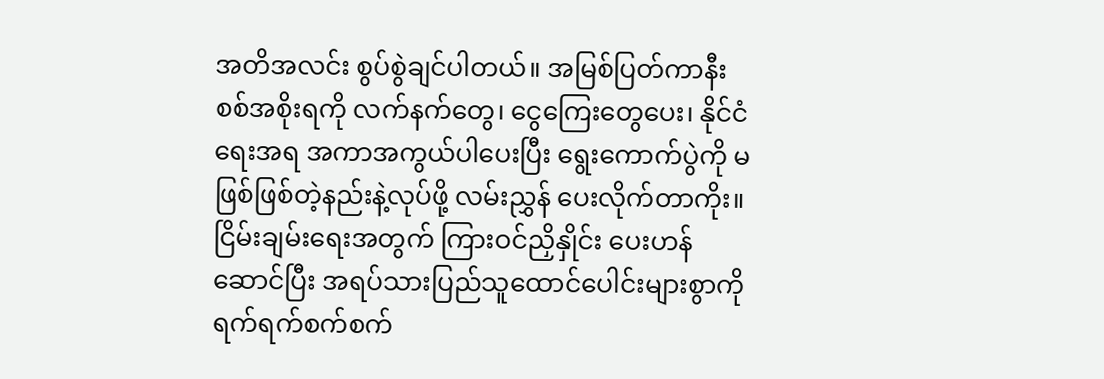အတိအလင်း စွပ်စွဲချင်ပါတယ်။ အမြစ်ပြတ်ကာနီး စစ်အစိုးရကို လက်နက်တွေ၊ ငွေကြေးတွေပေး၊ နိုင်ငံရေးအရ အကာအကွယ်ပါပေးပြီး ရွေးကောက်ပွဲကို မဖြစ်ဖြစ်တဲ့နည်းနဲ့လုပ်ဖို့ လမ်းညွှန် ပေးလိုက်တာကိုး။ ငြိမ်းချမ်းရေးအတွက် ကြားဝင်ညှိနှိုင်း ပေးဟန်ဆောင်ပြီး အရပ်သားပြည်သူထောင်ပေါင်းများစွာကို ရက်ရက်စက်စက်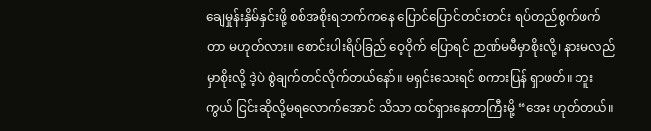ချေမှုန်းနှိမ်နှင်းဖို့ စစ်အစိုးရဘက်ကနေ ပြောင်ပြောင်တင်းတင်း ရပ်တည်စွက်ဖက်တာ မဟုတ်လား။ စောင်းပါးရိပ်ခြည် ဝေ့ဝိုက် ပြောရင် ဉာဏ်မမီမှာစိုးလို့၊ နားမလည်မှာစိုးလို့ ဒဲ့ပဲ စွဲချက်တင်လိုက်တယ်နော်။ မရှင်းသေးရင် စကားပြန် ရှာဖတ်။ ဘူးကွယ် ငြင်းဆိုလို့မရလောက်အောင် သိသာ ထင်ရှားနေတာကြီးမို့ “အေး ဟုတ်တယ်။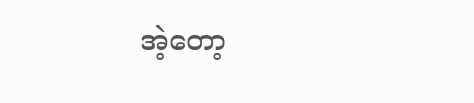အဲ့တော့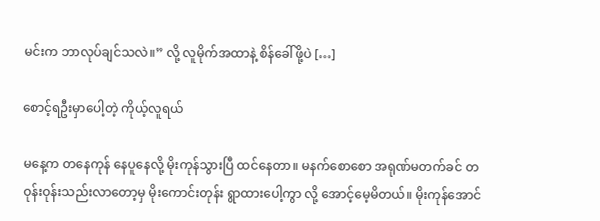မင်းက ဘာလုပ်ချင်သလဲ။” လို့ လူမိုက်အထာနဲ့ စိန်ခေါ်ဖို့ပဲ […]

စောင့်ရဦးမှာပေါ့တဲ့ ကိုယ့်လူရယ်

မနေ့က တနေကုန် နေပူနေလို့ မိုးကုန်သွားပြီ ထင်နေတာ။ မနက်စောစော အရုဏ်မတက်ခင် တဝုန်းဝုန်းသည်းလာတော့မှ မိုးကောင်းတုန်း ရွာထားပေါ့ကွာ လို့ အောင့်မေ့မိတယ်။ မိုးကုန်အောင်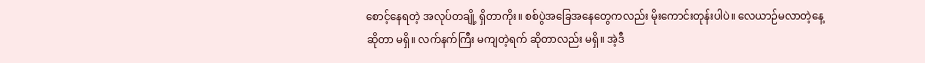စောင့်နေရတဲ့ အလုပ်တချို့ ရှိတာကိုး။ စစ်ပွဲအခြေအနေတွေကလည်း မိုးကောင်းတုန်းပါပဲ။ လေယာဉ်မလာတဲ့နေ့ ဆိုတာ မရှိ။ လက်နက်ကြီး မကျတဲ့ရက် ဆိုတာလည်း မရှိ။ အဲ့ဒီ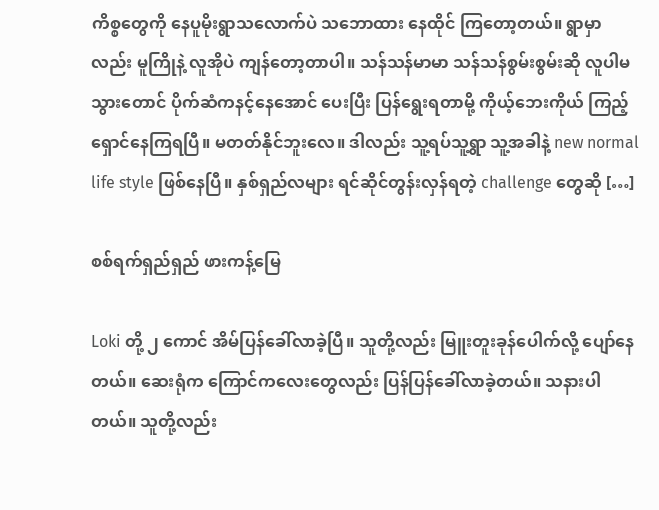ကိစ္စတွေကို နေပူမိုးရွာသလောက်ပဲ သဘောထား နေထိုင် ကြတော့တယ်။ ရွာမှာလည်း မူကြိုနဲ့ လူအိုပဲ ကျန်တော့တာပါ။ သန်သန်မာမာ သန်သန်စွမ်းစွမ်းဆို လူပါမသွားတောင် ပိုက်ဆံကနင့်နေအောင် ပေးပြီး ပြန်ရွေးရတာမို့ ကိုယ့်ဘေးကိုယ် ကြည့်ရှောင်နေကြရပြီ။ မတတ်နိုင်ဘူးလေ။ ဒါလည်း သူ့ရပ်သူ့ရွာ သူ့အခါနဲ့ new normal life style ဖြစ်နေပြီ။ နှစ်ရှည်လများ ရင်ဆိုင်တွန်းလှန်ရတဲ့ challenge တွေဆို […]

စစ်ရက်ရှည်ရှည် ဖားကန့်မြေ

Loki တို့ ၂ ကောင် အိမ်ပြန်ခေါ်လာခဲ့ပြီ။ သူတို့လည်း မြူးတူးခုန်ပေါက်လို့ ပျော်နေတယ်။ ဆေးရုံက ကြောင်ကလေးတွေလည်း ပြန်ပြန်ခေါ်လာခဲ့တယ်။ သနားပါတယ်။ သူတို့လည်း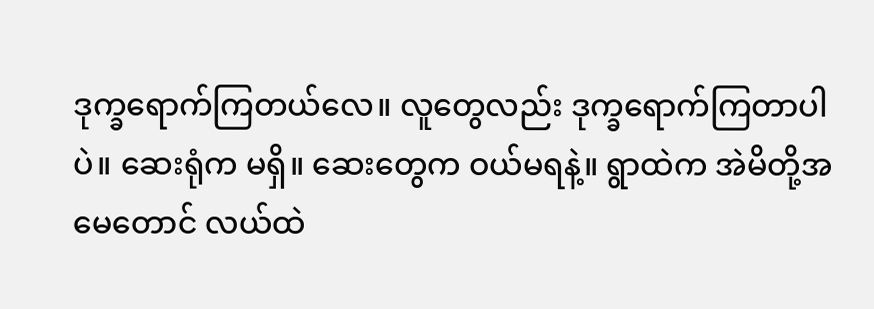ဒုက္ခရောက်ကြတယ်လေ။ လူတွေလည်း ဒုက္ခရောက်ကြတာပါပဲ။ ဆေးရုံက မရှိ။ ဆေးတွေက ဝယ်မရနဲ့။ ရွာထဲက အဲမိတို့အမေတောင် လယ်ထဲ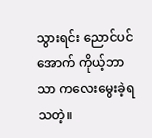သွားရင်း ညောင်ပင်အောက် ကိုယ့်ဘာသာ ကလေးမွေးခဲ့ရသတဲ့။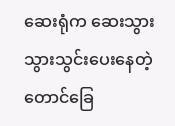ဆေးရုံက ဆေးသွားသွားသွင်းပေးနေတဲ့ တောင်ခြေ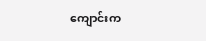ကျောင်းက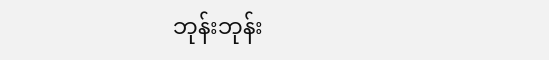ဘုန်းဘုန်း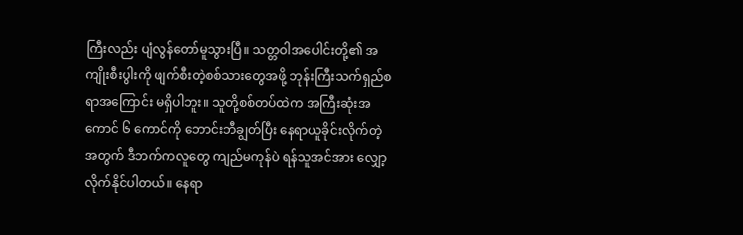ကြီးလည်း ပျံလွန်တော်မူသွားပြီ။ သတ္တဝါအပေါင်းတို့၏ အကျိုးစီးပွါးကို ဖျက်စီးတဲ့စစ်သားတွေအဖို့ ဘုန်းကြီးသက်ရှည်စရာအကြောင်း မရှိပါဘူး။ သူတို့စစ်တပ်ထဲက အကြီးဆုံးအကောင် ၆ ကောင်ကို ဘောင်းဘီချွတ်ပြီး နေရာယူခိုင်းလိုက်တဲ့အတွက် ဒီဘက်ကလူတွေ ကျည်မကုန်ပဲ ရန်သူအင်အား လျှော့လိုက်နိုင်ပါတယ်။ နေရာ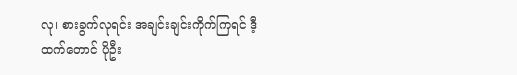လု၊ စားခွက်လုရင်း အချင်းချင်းကိုက်ကြရင် ဒီ့ထက်တောင် ပိုဦး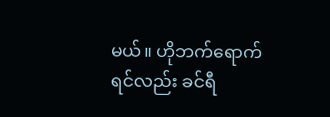မယ်။ ဟိုဘက်ရောက်ရင်လည်း ခင်ရီ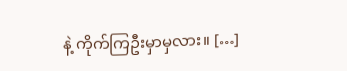နဲ့ ကိုက်ကြဦးမှာမှလား။ […]